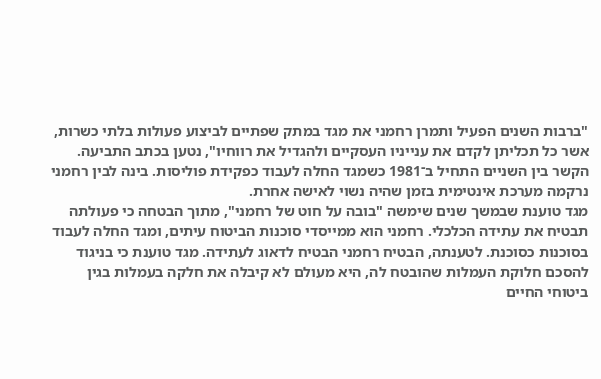"ברבות השנים הפעיל ותמרן רחמני את מגד במתק שפתיים לביצוע פעולות בלתי כשרות, אשר כל תכליתן לקדם את ענייניו העסקיים ולהגדיל את רווחיו", נטען בכתב התביעה.
הקשר בין השניים התחיל ב־1981 כשמגד החלה לעבוד כפקידת פוליסות. בינה לבין רחמני נרקמה מערכת אינטימית בזמן שהיה נשוי לאישה אחרת.
מגד טוענת שבמשך שנים שימשה "בובה על חוט של רחמני", מתוך הבטחה כי פעולתה תבטיח את עתידה הכלכלי. רחמני הוא ממייסדי סוכנות הביטוח עיתים, ומגד החלה לעבוד בסוכנות כסוכנת. לטענתה, הבטיח רחמני הבטיח לדאוג לעתידה. מגד טוענת כי בניגוד להסכם חלוקת העמלות שהובטח לה, היא מעולם לא קיבלה את חלקה בעמלות בגין ביטוחי החיים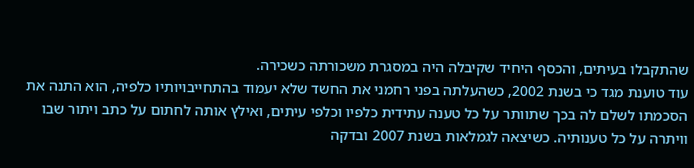שהתקבלו בעיתים, והכסף היחיד שקיבלה היה במסגרת משכורתה כשכירה.
עוד טוענת מגד כי בשנת 2002, כשהעלתה בפני רחמני את החשד שלא יעמוד בהתחייבויותיו כלפיה, הוא התנה את הסכמתו לשלם לה בכך שתוותר על כל טענה עתידית כלפיו וכלפי עיתים, ואילץ אותה לחתום על כתב ויתור שבו וויתרה על כל טענותיה. כשיצאה לגמלאות בשנת 2007 ובדקה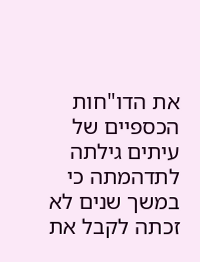את הדו"חות הכספיים של עיתים גילתה לתדהמתה כי במשך שנים לא זכתה לקבל את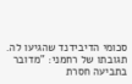סכומי הדיבידנד שהגיעו לה.
תגובתו של רחמני: "מדובר בתביעה חסרת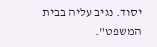יסוד. נגיב עליה בבית המשפט".